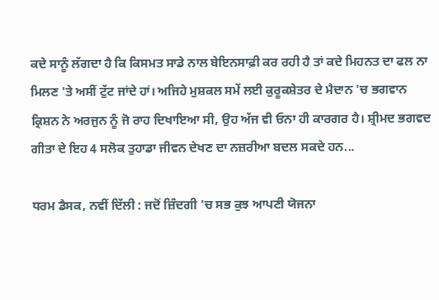ਕਦੇ ਸਾਨੂੰ ਲੱਗਦਾ ਹੈ ਕਿ ਕਿਸਮਤ ਸਾਡੇ ਨਾਲ ਬੇਇਨਸਾਫ਼ੀ ਕਰ ਰਹੀ ਹੈ ਤਾਂ ਕਦੇ ਮਿਹਨਤ ਦਾ ਫਲ ਨਾ ਮਿਲਣ 'ਤੇ ਅਸੀਂ ਟੁੱਟ ਜਾਂਦੇ ਹਾਂ। ਅਜਿਹੇ ਮੁਸ਼ਕਲ ਸਮੇਂ ਲਈ ਕੁਰੂਕਸ਼ੇਤਰ ਦੇ ਮੈਦਾਨ 'ਚ ਭਗਵਾਨ ਕ੍ਰਿਸ਼ਨ ਨੇ ਅਰਜੁਨ ਨੂੰ ਜੋ ਰਾਹ ਦਿਖਾਇਆ ਸੀ, ਉਹ ਅੱਜ ਵੀ ਓਨਾ ਹੀ ਕਾਰਗਰ ਹੈ। ਸ਼੍ਰੀਮਦ ਭਗਵਦ ਗੀਤਾ ਦੇ ਇਹ 4 ਸਲੋਕ ਤੁਹਾਡਾ ਜੀਵਨ ਦੇਖਣ ਦਾ ਨਜ਼ਰੀਆ ਬਦਲ ਸਕਦੇ ਹਨ...

ਧਰਮ ਡੈਸਕ, ਨਵੀਂ ਦਿੱਲੀ : ਜਦੋਂ ਜ਼ਿੰਦਗੀ 'ਚ ਸਭ ਕੁਝ ਆਪਣੀ ਯੋਜਨਾ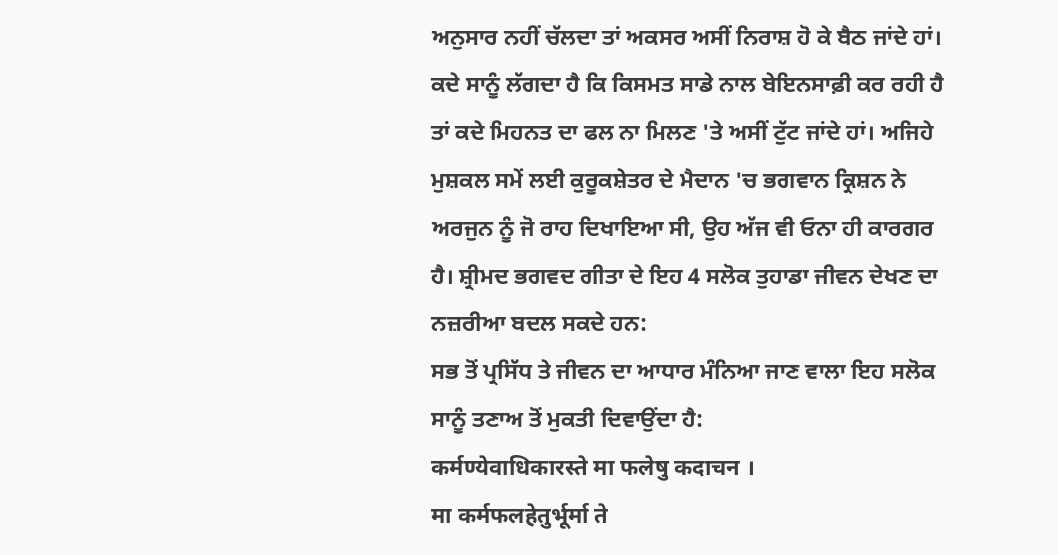ਅਨੁਸਾਰ ਨਹੀਂ ਚੱਲਦਾ ਤਾਂ ਅਕਸਰ ਅਸੀਂ ਨਿਰਾਸ਼ ਹੋ ਕੇ ਬੈਠ ਜਾਂਦੇ ਹਾਂ। ਕਦੇ ਸਾਨੂੰ ਲੱਗਦਾ ਹੈ ਕਿ ਕਿਸਮਤ ਸਾਡੇ ਨਾਲ ਬੇਇਨਸਾਫ਼ੀ ਕਰ ਰਹੀ ਹੈ ਤਾਂ ਕਦੇ ਮਿਹਨਤ ਦਾ ਫਲ ਨਾ ਮਿਲਣ 'ਤੇ ਅਸੀਂ ਟੁੱਟ ਜਾਂਦੇ ਹਾਂ। ਅਜਿਹੇ ਮੁਸ਼ਕਲ ਸਮੇਂ ਲਈ ਕੁਰੂਕਸ਼ੇਤਰ ਦੇ ਮੈਦਾਨ 'ਚ ਭਗਵਾਨ ਕ੍ਰਿਸ਼ਨ ਨੇ ਅਰਜੁਨ ਨੂੰ ਜੋ ਰਾਹ ਦਿਖਾਇਆ ਸੀ, ਉਹ ਅੱਜ ਵੀ ਓਨਾ ਹੀ ਕਾਰਗਰ ਹੈ। ਸ਼੍ਰੀਮਦ ਭਗਵਦ ਗੀਤਾ ਦੇ ਇਹ 4 ਸਲੋਕ ਤੁਹਾਡਾ ਜੀਵਨ ਦੇਖਣ ਦਾ ਨਜ਼ਰੀਆ ਬਦਲ ਸਕਦੇ ਹਨ:
ਸਭ ਤੋਂ ਪ੍ਰਸਿੱਧ ਤੇ ਜੀਵਨ ਦਾ ਆਧਾਰ ਮੰਨਿਆ ਜਾਣ ਵਾਲਾ ਇਹ ਸਲੋਕ ਸਾਨੂੰ ਤਣਾਅ ਤੋਂ ਮੁਕਤੀ ਦਿਵਾਉਂਦਾ ਹੈ:
कर्मण्येवाधिकारस्ते मा फलेषु कदाचन ।
मा कर्मफलहेतुर्भूर्मा ते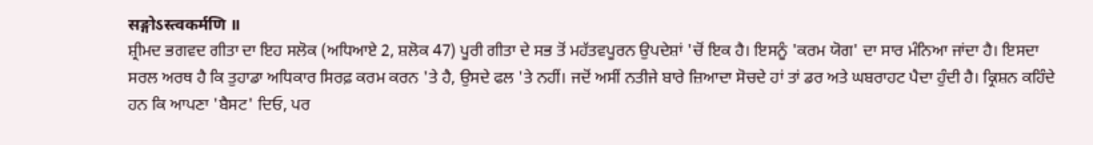सङ्गोऽस्त्वकर्मणि ॥
ਸ਼੍ਰੀਮਦ ਭਗਵਦ ਗੀਤਾ ਦਾ ਇਹ ਸਲੋਕ (ਅਧਿਆਏ 2, ਸ਼ਲੋਕ 47) ਪੂਰੀ ਗੀਤਾ ਦੇ ਸਭ ਤੋਂ ਮਹੱਤਵਪੂਰਨ ਉਪਦੇਸ਼ਾਂ 'ਚੋਂ ਇਕ ਹੈ। ਇਸਨੂੰ 'ਕਰਮ ਯੋਗ' ਦਾ ਸਾਰ ਮੰਨਿਆ ਜਾਂਦਾ ਹੈ। ਇਸਦਾ ਸਰਲ ਅਰਥ ਹੈ ਕਿ ਤੁਹਾਡਾ ਅਧਿਕਾਰ ਸਿਰਫ਼ ਕਰਮ ਕਰਨ 'ਤੇ ਹੈ, ਉਸਦੇ ਫਲ 'ਤੇ ਨਹੀਂ। ਜਦੋਂ ਅਸੀਂ ਨਤੀਜੇ ਬਾਰੇ ਜ਼ਿਆਦਾ ਸੋਚਦੇ ਹਾਂ ਤਾਂ ਡਰ ਅਤੇ ਘਬਰਾਹਟ ਪੈਦਾ ਹੁੰਦੀ ਹੈ। ਕ੍ਰਿਸ਼ਨ ਕਹਿੰਦੇ ਹਨ ਕਿ ਆਪਣਾ 'ਬੈਸਟ' ਦਿਓ, ਪਰ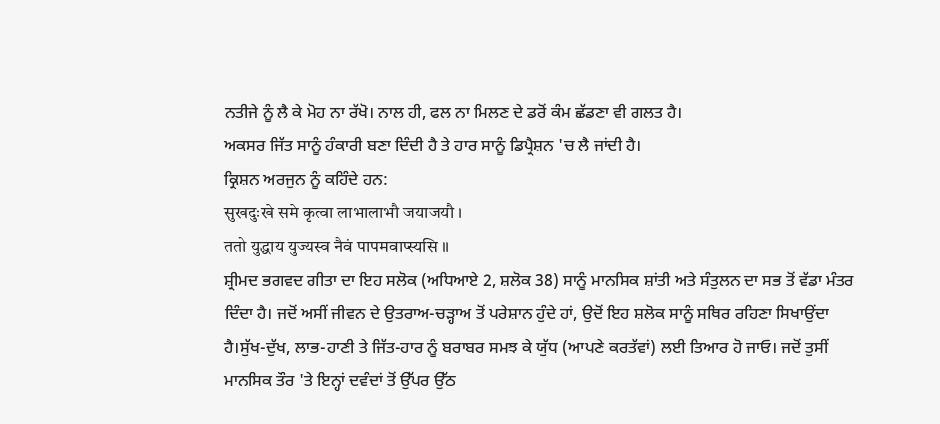ਨਤੀਜੇ ਨੂੰ ਲੈ ਕੇ ਮੋਹ ਨਾ ਰੱਖੋ। ਨਾਲ ਹੀ, ਫਲ ਨਾ ਮਿਲਣ ਦੇ ਡਰੋਂ ਕੰਮ ਛੱਡਣਾ ਵੀ ਗਲਤ ਹੈ।
ਅਕਸਰ ਜਿੱਤ ਸਾਨੂੰ ਹੰਕਾਰੀ ਬਣਾ ਦਿੰਦੀ ਹੈ ਤੇ ਹਾਰ ਸਾਨੂੰ ਡਿਪ੍ਰੈਸ਼ਨ 'ਚ ਲੈ ਜਾਂਦੀ ਹੈ।
ਕ੍ਰਿਸ਼ਨ ਅਰਜੁਨ ਨੂੰ ਕਹਿੰਦੇ ਹਨ:
सुखदुःखे समे कृत्वा लाभालाभौ जयाजयौ ।
ततो युद्धाय युज्यस्व नैवं पापमवाप्स्यसि ॥
ਸ਼੍ਰੀਮਦ ਭਗਵਦ ਗੀਤਾ ਦਾ ਇਹ ਸਲੋਕ (ਅਧਿਆਏ 2, ਸ਼ਲੋਕ 38) ਸਾਨੂੰ ਮਾਨਸਿਕ ਸ਼ਾਂਤੀ ਅਤੇ ਸੰਤੁਲਨ ਦਾ ਸਭ ਤੋਂ ਵੱਡਾ ਮੰਤਰ ਦਿੰਦਾ ਹੈ। ਜਦੋਂ ਅਸੀਂ ਜੀਵਨ ਦੇ ਉਤਰਾਅ-ਚੜ੍ਹਾਅ ਤੋਂ ਪਰੇਸ਼ਾਨ ਹੁੰਦੇ ਹਾਂ, ਉਦੋਂ ਇਹ ਸ਼ਲੋਕ ਸਾਨੂੰ ਸਥਿਰ ਰਹਿਣਾ ਸਿਖਾਉਂਦਾ ਹੈ।ਸੁੱਖ-ਦੁੱਖ, ਲਾਭ-ਹਾਣੀ ਤੇ ਜਿੱਤ-ਹਾਰ ਨੂੰ ਬਰਾਬਰ ਸਮਝ ਕੇ ਯੁੱਧ (ਆਪਣੇ ਕਰਤੱਵਾਂ) ਲਈ ਤਿਆਰ ਹੋ ਜਾਓ। ਜਦੋਂ ਤੁਸੀਂ ਮਾਨਸਿਕ ਤੌਰ 'ਤੇ ਇਨ੍ਹਾਂ ਦਵੰਦਾਂ ਤੋਂ ਉੱਪਰ ਉੱਠ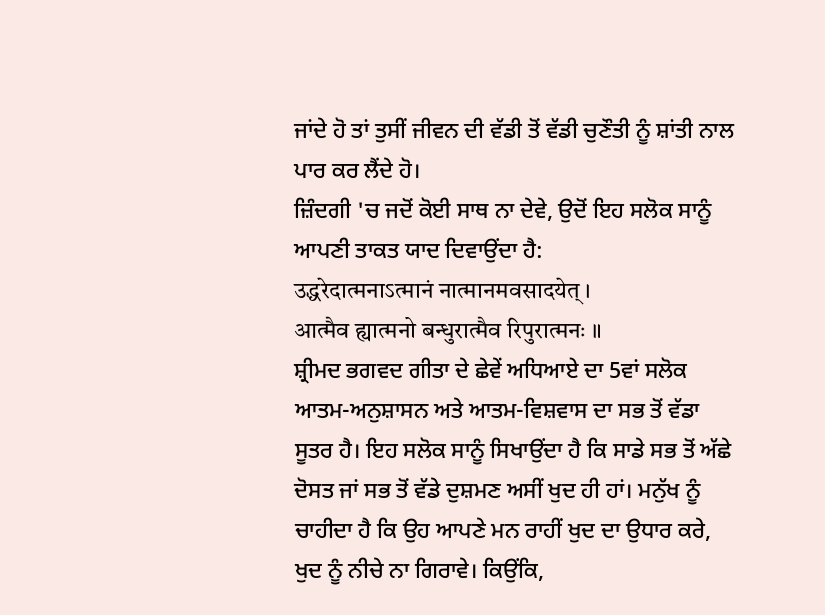ਜਾਂਦੇ ਹੋ ਤਾਂ ਤੁਸੀਂ ਜੀਵਨ ਦੀ ਵੱਡੀ ਤੋਂ ਵੱਡੀ ਚੁਣੌਤੀ ਨੂੰ ਸ਼ਾਂਤੀ ਨਾਲ ਪਾਰ ਕਰ ਲੈਂਦੇ ਹੋ।
ਜ਼ਿੰਦਗੀ 'ਚ ਜਦੋਂ ਕੋਈ ਸਾਥ ਨਾ ਦੇਵੇ, ਉਦੋਂ ਇਹ ਸਲੋਕ ਸਾਨੂੰ ਆਪਣੀ ਤਾਕਤ ਯਾਦ ਦਿਵਾਉਂਦਾ ਹੈ:
उद्धरेदात्मनाऽत्मानं नात्मानमवसादयेत् ।
आत्मैव ह्यात्मनो बन्धुरात्मैव रिपुरात्मनः ॥
ਸ਼੍ਰੀਮਦ ਭਗਵਦ ਗੀਤਾ ਦੇ ਛੇਵੇਂ ਅਧਿਆਏ ਦਾ 5ਵਾਂ ਸਲੋਕ ਆਤਮ-ਅਨੁਸ਼ਾਸਨ ਅਤੇ ਆਤਮ-ਵਿਸ਼ਵਾਸ ਦਾ ਸਭ ਤੋਂ ਵੱਡਾ ਸੂਤਰ ਹੈ। ਇਹ ਸਲੋਕ ਸਾਨੂੰ ਸਿਖਾਉਂਦਾ ਹੈ ਕਿ ਸਾਡੇ ਸਭ ਤੋਂ ਅੱਛੇ ਦੋਸਤ ਜਾਂ ਸਭ ਤੋਂ ਵੱਡੇ ਦੁਸ਼ਮਣ ਅਸੀਂ ਖੁਦ ਹੀ ਹਾਂ। ਮਨੁੱਖ ਨੂੰ ਚਾਹੀਦਾ ਹੈ ਕਿ ਉਹ ਆਪਣੇ ਮਨ ਰਾਹੀਂ ਖੁਦ ਦਾ ਉਧਾਰ ਕਰੇ, ਖੁਦ ਨੂੰ ਨੀਚੇ ਨਾ ਗਿਰਾਵੇ। ਕਿਉਂਕਿ,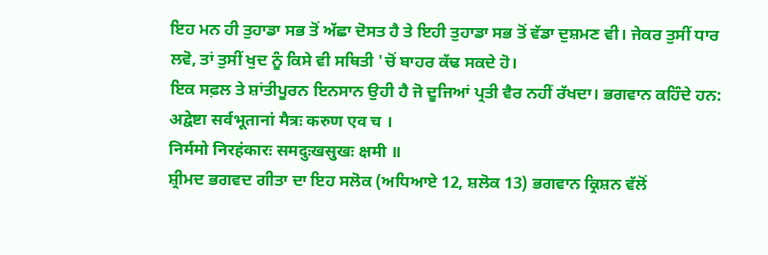ਇਹ ਮਨ ਹੀ ਤੁਹਾਡਾ ਸਭ ਤੋਂ ਅੱਛਾ ਦੋਸਤ ਹੈ ਤੇ ਇਹੀ ਤੁਹਾਡਾ ਸਭ ਤੋਂ ਵੱਡਾ ਦੁਸ਼ਮਣ ਵੀ। ਜੇਕਰ ਤੁਸੀਂ ਧਾਰ ਲਵੋ, ਤਾਂ ਤੁਸੀਂ ਖੁਦ ਨੂੰ ਕਿਸੇ ਵੀ ਸਥਿਤੀ 'ਚੋਂ ਬਾਹਰ ਕੱਢ ਸਕਦੇ ਹੋ।
ਇਕ ਸਫ਼ਲ ਤੇ ਸ਼ਾਂਤੀਪੂਰਨ ਇਨਸਾਨ ਉਹੀ ਹੈ ਜੋ ਦੂਜਿਆਂ ਪ੍ਰਤੀ ਵੈਰ ਨਹੀਂ ਰੱਖਦਾ। ਭਗਵਾਨ ਕਹਿੰਦੇ ਹਨ:
अद्वेष्टा सर्वभूतानां मैत्रः करुण एव च ।
निर्ममो निरहंकारः समदुःखसुखः क्षमी ॥
ਸ਼੍ਰੀਮਦ ਭਗਵਦ ਗੀਤਾ ਦਾ ਇਹ ਸਲੋਕ (ਅਧਿਆਏ 12, ਸ਼ਲੋਕ 13) ਭਗਵਾਨ ਕ੍ਰਿਸ਼ਨ ਵੱਲੋਂ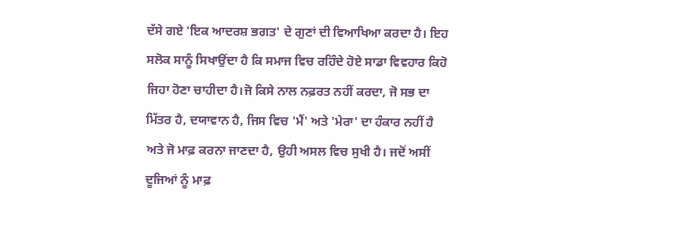ਦੱਸੇ ਗਏ 'ਇਕ ਆਦਰਸ਼ ਭਗਤ' ਦੇ ਗੁਣਾਂ ਦੀ ਵਿਆਖਿਆ ਕਰਦਾ ਹੈ। ਇਹ ਸਲੋਕ ਸਾਨੂੰ ਸਿਖਾਉਂਦਾ ਹੈ ਕਿ ਸਮਾਜ ਵਿਚ ਰਹਿੰਦੇ ਹੋਏ ਸਾਡਾ ਵਿਵਹਾਰ ਕਿਹੋ ਜਿਹਾ ਹੋਣਾ ਚਾਹੀਦਾ ਹੈ।ਜੋ ਕਿਸੇ ਨਾਲ ਨਫ਼ਰਤ ਨਹੀਂ ਕਰਦਾ, ਜੋ ਸਭ ਦਾ ਮਿੱਤਰ ਹੈ, ਦਯਾਵਾਨ ਹੈ, ਜਿਸ ਵਿਚ 'ਮੈਂ' ਅਤੇ 'ਮੇਰਾ' ਦਾ ਹੰਕਾਰ ਨਹੀਂ ਹੈ ਅਤੇ ਜੋ ਮਾਫ਼ ਕਰਨਾ ਜਾਣਦਾ ਹੈ, ਉਹੀ ਅਸਲ ਵਿਚ ਸੁਖੀ ਹੈ। ਜਦੋਂ ਅਸੀਂ ਦੂਜਿਆਂ ਨੂੰ ਮਾਫ਼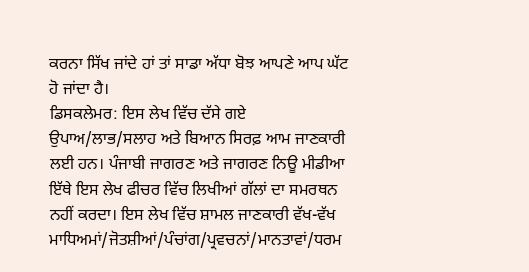ਕਰਨਾ ਸਿੱਖ ਜਾਂਦੇ ਹਾਂ ਤਾਂ ਸਾਡਾ ਅੱਧਾ ਬੋਝ ਆਪਣੇ ਆਪ ਘੱਟ ਹੋ ਜਾਂਦਾ ਹੈ।
ਡਿਸਕਲੇਮਰ: ਇਸ ਲੇਖ ਵਿੱਚ ਦੱਸੇ ਗਏ ਉਪਾਅ/ਲਾਭ/ਸਲਾਹ ਅਤੇ ਬਿਆਨ ਸਿਰਫ਼ ਆਮ ਜਾਣਕਾਰੀ ਲਈ ਹਨ। ਪੰਜਾਬੀ ਜਾਗਰਣ ਅਤੇ ਜਾਗਰਣ ਨਿਊ ਮੀਡੀਆ ਇੱਥੇ ਇਸ ਲੇਖ ਫੀਚਰ ਵਿੱਚ ਲਿਖੀਆਂ ਗੱਲਾਂ ਦਾ ਸਮਰਥਨ ਨਹੀਂ ਕਰਦਾ। ਇਸ ਲੇਖ ਵਿੱਚ ਸ਼ਾਮਲ ਜਾਣਕਾਰੀ ਵੱਖ-ਵੱਖ ਮਾਧਿਅਮਾਂ/ਜੋਤਸ਼ੀਆਂ/ਪੰਚਾਂਗ/ਪ੍ਰਵਚਨਾਂ/ਮਾਨਤਾਵਾਂ/ਧਰਮ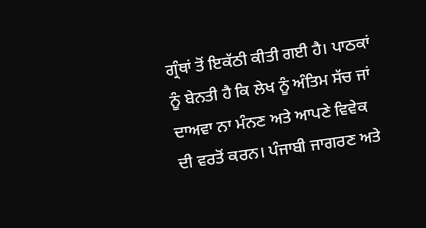ਗ੍ਰੰਥਾਂ ਤੋਂ ਇਕੱਠੀ ਕੀਤੀ ਗਈ ਹੈ। ਪਾਠਕਾਂ ਨੂੰ ਬੇਨਤੀ ਹੈ ਕਿ ਲੇਖ ਨੂੰ ਅੰਤਿਮ ਸੱਚ ਜਾਂ ਦਾਅਵਾ ਨਾ ਮੰਨਣ ਅਤੇ ਆਪਣੇ ਵਿਵੇਕ ਦੀ ਵਰਤੋਂ ਕਰਨ। ਪੰਜਾਬੀ ਜਾਗਰਣ ਅਤੇ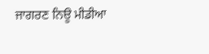ਜਾਗਰਣ ਨਿਊ ਮੀਡੀਆ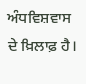ਅੰਧਵਿਸ਼ਵਾਸ ਦੇ ਖ਼ਿਲਾਫ਼ ਹੈ।